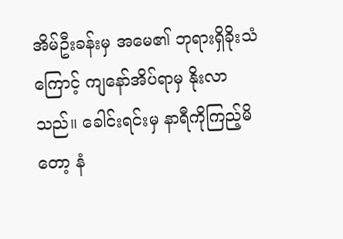အိမ်ဦးခန်းမှ အမေ၏ ဘုရားရှိခိုးသံကြောင့် ကျနော်အိပ်ရာမှ နိုးလာသည်။ ခေါင်းရင်းမှ နာရီကိုကြည့်မိတော့ နံ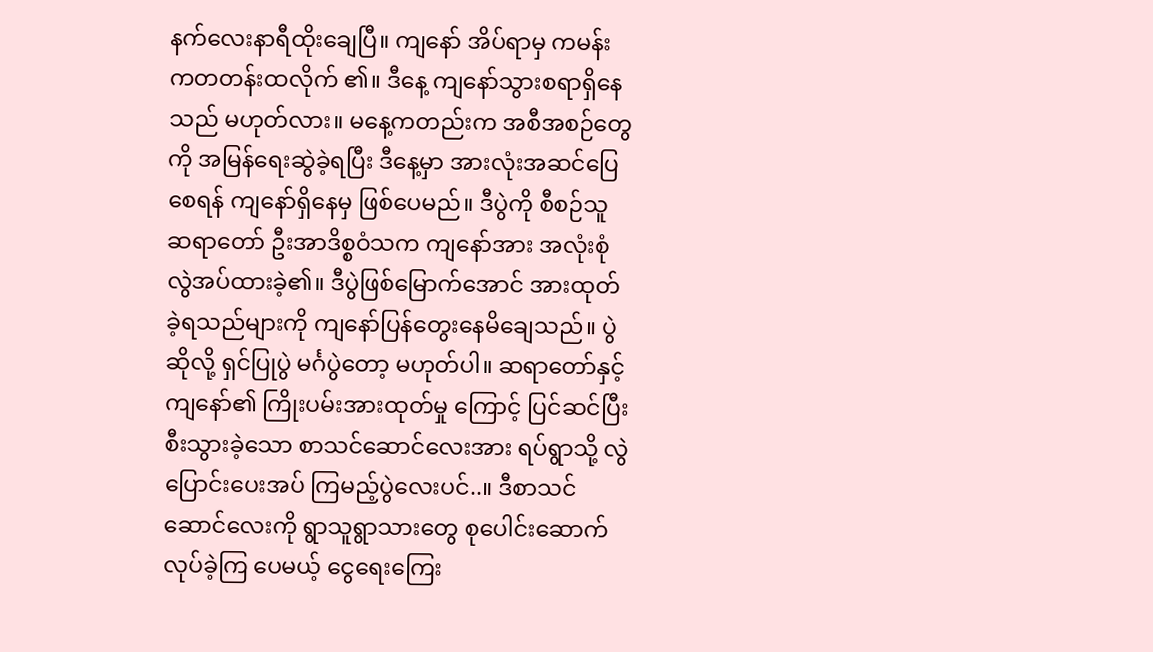နက်လေးနာရီထိုးချေပြီ။ ကျနော် အိပ်ရာမှ ကမန်းကတတန်းထလိုက် ၏။ ဒီနေ့ ကျနော်သွားစရာရှိနေသည် မဟုတ်လား။ မနေ့ကတည်းက အစီအစဉ်တွေကို အမြန်ရေးဆွဲခဲ့ရပြီး ဒီနေ့မှာ အားလုံးအဆင်ပြေစေရန် ကျနော်ရှိနေမှ ဖြစ်ပေမည်။ ဒီပွဲကို စီစဉ်သူ ဆရာတော် ဦးအာဒိစ္စဝံသက ကျနော်အား အလုံးစုံလွဲအပ်ထားခဲ့၏။ ဒီပွဲဖြစ်မြောက်အောင် အားထုတ်ခဲ့ရသည်များကို ကျနော်ပြန်တွေးနေမိချေသည်။ ပွဲဆိုလို့ ရှင်ပြုပွဲ မင်္ဂပွဲတော့ မဟုတ်ပါ။ ဆရာတော်နှင့် ကျနော်၏ ကြိုးပမ်းအားထုတ်မှု ကြောင့် ပြင်ဆင်ပြီးစီးသွားခဲ့သော စာသင်ဆောင်လေးအား ရပ်ရွာသို့ လွဲပြောင်းပေးအပ် ကြမည့်ပွဲလေးပင်..။ ဒီစာသင်ဆောင်လေးကို ရွာသူရွာသားတွေ စုပေါင်းဆောက်လုပ်ခဲ့ကြ ပေမယ့် ငွေရေးကြေး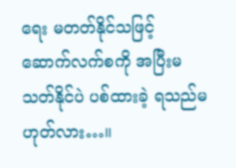ရေး မတတ်နိုင်သဖြင့် ဆောက်လက်စကို အပြီးမသတ်နိုင်ပဲ ပစ်ထားခဲ့ ရသည်မဟုတ်လား…။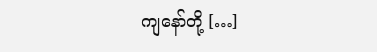ကျနော်တို့ […]